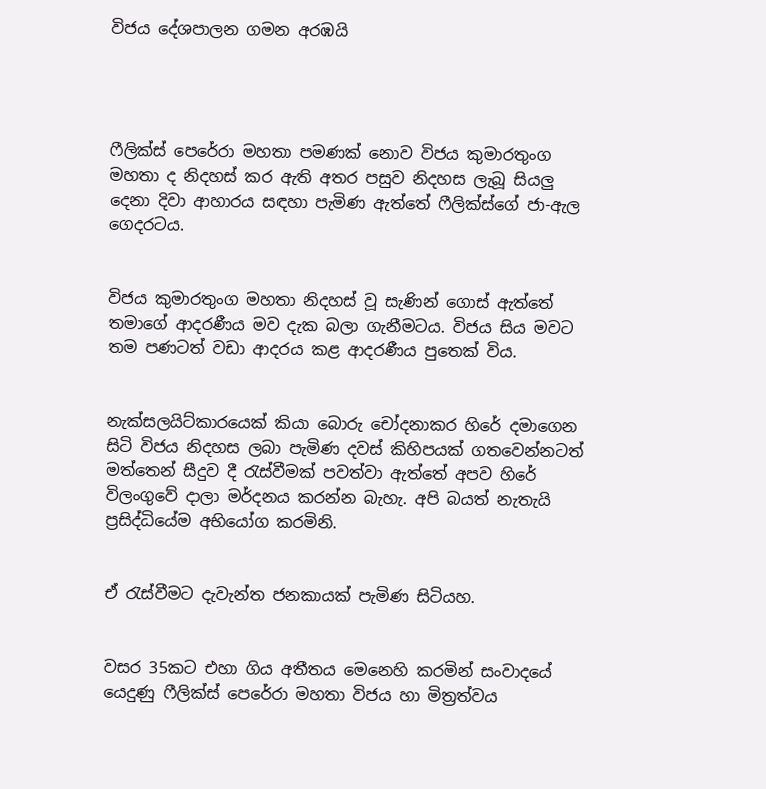විජය දේශපාලන ගමන අරඹයි




ෆීලික්ස් පෙරේරා මහතා පමණක් නොව විජය කුමාරතුංග මහතා ද නිදහස් කර ඇති අතර පසුව නිදහස ලැබූ සියලු දෙනා දිවා ආහාරය සඳහා පැමිණ ඇත්තේ ෆීලික්ස්ගේ ජා-ඇල ගෙදරටය.


විජය කුමාරතුංග මහතා නිදහස් වූ සැණින් ගොස් ඇත්තේ තමාගේ ආදරණීය මව දැක බලා ගැනීමටය. විජය සිය මවට තම පණටත් වඩා ආදරය කළ ආදරණීය පුතෙක් විය.


නැක්සලයිට්කාරයෙක් කියා බොරු චෝදනාකර හිරේ දමාගෙන සිටි විජය නිදහස ලබා පැමිණ දවස් කිහිපයක් ගතවෙන්නටත් මත්තෙන් සීදුව දී රැස්වීමක් පවත්වා ඇත්තේ අපව හිරේ විලංගුවේ දාලා මර්දනය කරන්න බැහැ. අපි බයත් නැතැයි ප්‍රසිද්ධියේම අභියෝග කරමිනි.


ඒ රැස්වීමට දැවැන්ත ජනකායක් පැමිණ සිටියහ.


වසර 35කට එහා ගිය අතීතය මෙනෙහි කරමින් සංවාදයේ යෙදුණු ෆීලික්ස් පෙරේරා මහතා විජය හා මිත්‍රත්වය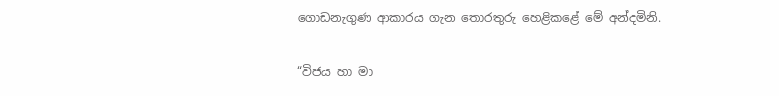ගොඩනැගුණ ආකාරය ගැන තොරතුරු හෙළිකළේ මේ අන්දමිනි.


“විජය හා මා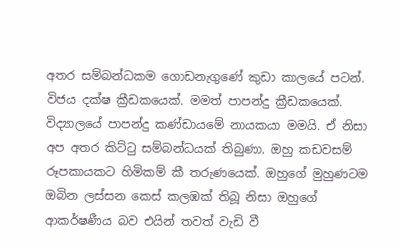අතර සම්බන්ධකම ගොඩනැගුණේ කුඩා කාලයේ පටන්. විජය දක්ෂ ක්‍රීඩකයෙක්. මමත් පාපන්දු ක්‍රීඩකයෙක්. විද්‍යාලයේ පාපන්දු කණ්ඩායමේ නායකයා මමයි. ඒ නිසා අප අතර කිට්ටු සම්බන්ධයක් තිබුණා. ඔහු කඩවසම් රූපකායකට හිමිකම් කී තරුණයෙක්. ඔහුගේ මුහුණටම ඔබින ලස්සන කෙස් කලඹක් තිබූ නිසා ඔහුගේ ආකර්ෂණීය බව එයින් තවත් වැඩි වී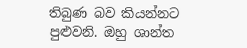තිබුණ බව කියන්නට පුළුවනි. ඔහු ශාන්ත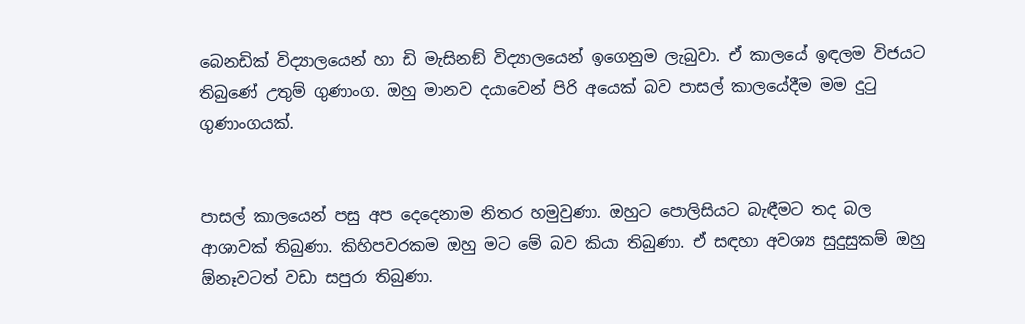බෙනඩික් විද්‍යාලයෙන් හා ඩි මැසිනඞ් විද්‍යාලයෙන් ඉගෙනුම ලැබුවා. ඒ කාලයේ ඉඳලම විජයට තිබුණේ උතුම් ගුණාංග. ඔහු මානව දයාවෙන් පිරි අයෙක් බව පාසල් කාලයේදීම මම දුටු ගුණාංගයක්.


පාසල් කාලයෙන් පසු අප දෙදෙනාම නිතර හමුවුණා. ඔහුට පොලිසියට බැඳීමට තද බල ආශාවක් තිබුණා. කිහිපවරකම ඔහු මට මේ බව කියා තිබුණා. ඒ සඳහා අවශ්‍ය සුදුසුකම් ඔහු ඕනෑවටත් වඩා සපුරා තිබුණා.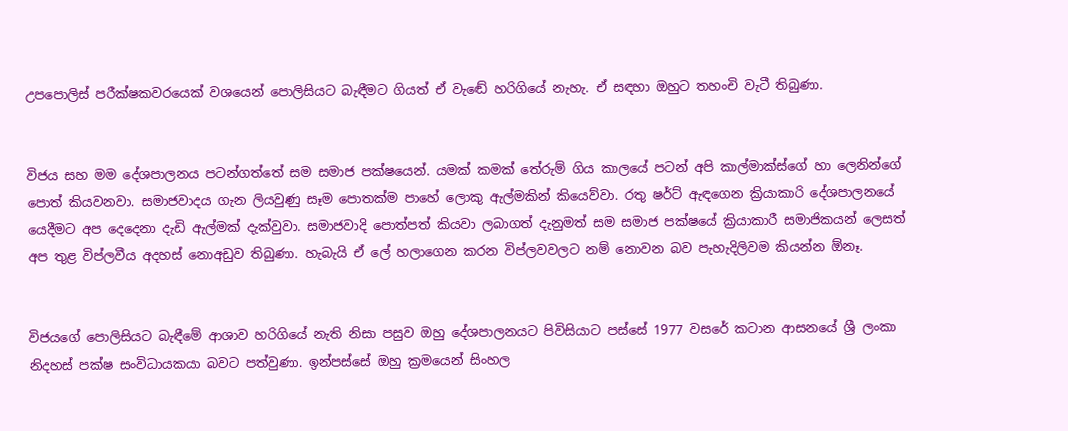උපපොලිස් පරීක්ෂකවරයෙක් වශයෙන් පොලිසියට බැඳීමට ගියත් ඒ වැඬේ හරිගියේ නැහැ. ඒ සඳහා ඔහුට තහංචි වැටී තිබුණා.


විජය සහ මම දේශපාලනය පටන්ගත්තේ සම සමාජ පක්ෂයෙන්. යමක් කමක් තේරුම් ගිය කාලයේ පටන් අපි කාල්මාක්ස්ගේ හා ලෙනින්ගේ පොත් කියවනවා. සමාජවාදය ගැන ලියවුණු සෑම පොතක්ම පාහේ ලොකු ඇල්මකින් කියෙව්වා. රතු ෂර්ට් ඇඳගෙන ක්‍රියාකාරි දේශපාලනයේ යෙදීමට අප දෙදෙනා දැඩි ඇල්මක් දැක්වුවා. සමාජවාදි පොත්පත් කියවා ලබාගත් දැනුමත් සම සමාජ පක්ෂයේ ක්‍රියාකාරී සමාජිකයන් ලෙසත් අප තුළ විප්ලවීය අදහස් නොඅඩුව තිබුණා. හැබැයි ඒ ලේ හලාගෙන කරන විප්ලවවලට නම් නොවන බව පැහැදිලිවම කියන්න ඕනෑ.


විජයගේ පොලිසියට බැඳීමේ ආශාව හරිගියේ නැති නිසා පසුව ඔහු දේශපාලනයට පිවිසියාට පස්සේ 1977 වසරේ කටාන ආසනයේ ශ්‍රී ලංකා නිදහස් පක්ෂ සංවිධායකයා බවට පත්වුණා. ඉන්පස්සේ ඔහු ක්‍රමයෙන් සිංහල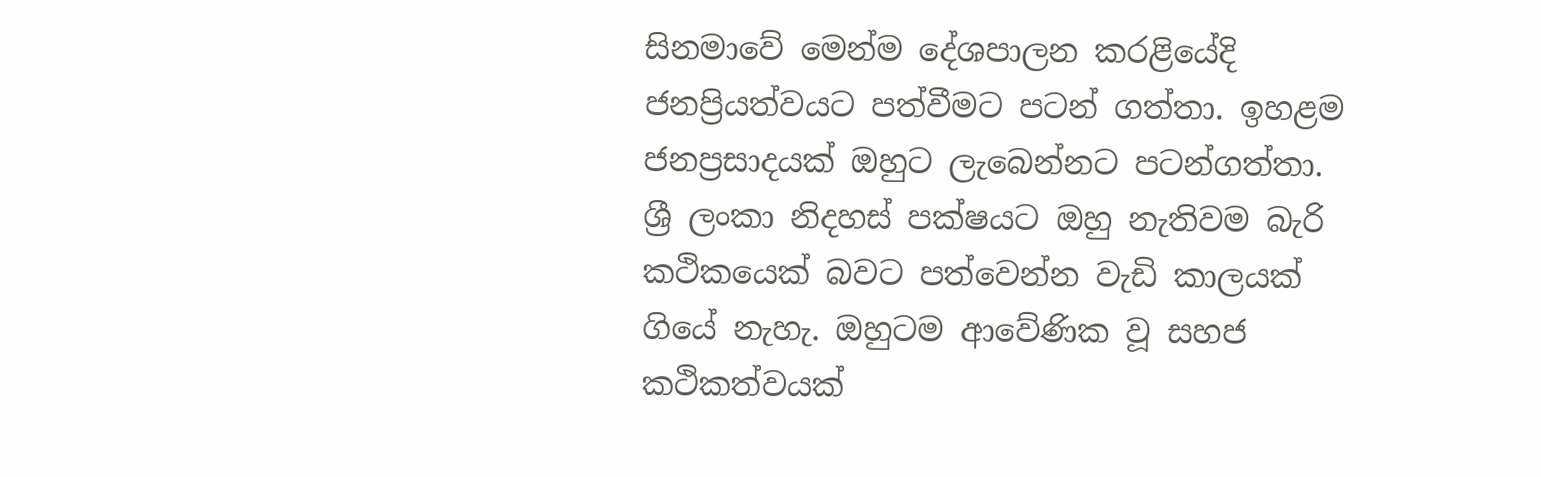සිනමාවේ මෙන්ම දේශපාලන කරළියේදි ජනප්‍රියත්වයට පත්වීමට පටන් ගත්තා. ඉහළම ජනප්‍රසාදයක් ඔහුට ලැබෙන්නට පටන්ගත්තා. ශ්‍රී ලංකා නිදහස් පක්ෂයට ඔහු නැතිවම බැරි කථිකයෙක් බවට පත්වෙන්න වැඩි කාලයක් ගියේ නැහැ. ඔහුටම ආවේණික වූ සහජ කථිකත්වයක්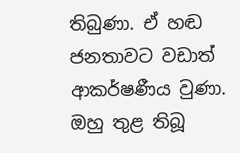තිබුණා. ඒ හඬ ජනතාවට වඩාත් ආකර්ෂණීය වුණා. ඔහු තුළ තිබූ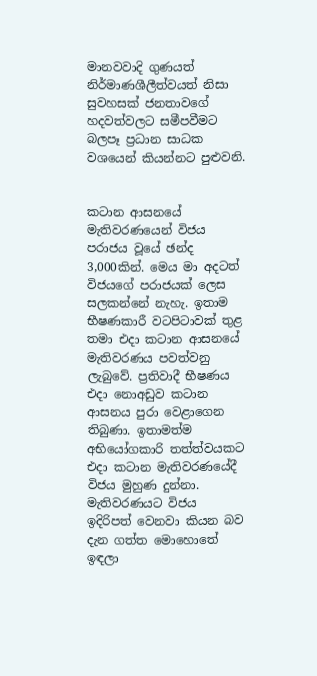මානවවාදි ගුණයත් නිර්මාණශීලීත්වයත් නිසා සුවහසක් ජනතාවගේ හදවත්වලට සමීපවීමට බලපෑ ප්‍රධාන සාධක වශයෙන් කියන්නට පුළුවනි.


කටාන ආසනයේ මැතිවරණයෙන් විජය පරාජය වූයේ ඡන්ද 3,000කින්. මෙය මා අදටත් විජයගේ පරාජයක් ලෙස සලකන්නේ නැහැ. ඉතාම භීෂණකාරී වටපිටාවක් තුළ තමා එදා කටාන ආසනයේ මැතිවරණය පවත්වනු ලැබුවේ. ප්‍රතිවාදී භීෂණය එදා නොඅඩුව කටාන ආසනය පුරා වෙළාගෙන තිබුණා. ඉතාමත්ම අභියෝගකාරි තත්ත්වයකට එදා කටාන මැතිවරණයේදී විජය මුහුණ දුන්නා. මැතිවරණයට විජය ඉදිරිපත් වෙනවා කියන බව දැන ගත්ත මොහොතේ ඉඳලා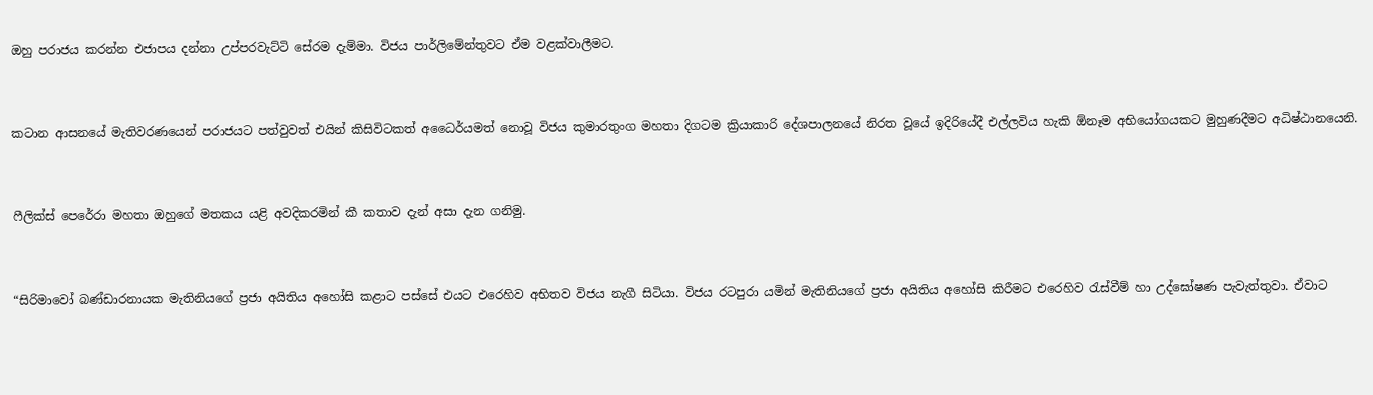ඔහු පරාජය කරන්න එජාපය දන්නා උප්පරවැට්ටි සේරම දැම්මා. විජය පාර්ලිමේන්තුවට ඒම වළක්වාලීමට.


කටාන ආසනයේ මැතිවරණයෙන් පරාජයට පත්වුවත් එයින් කිසිවිටකත් අධෛර්යමත් නොවූ විජය කුමාරතුංග මහතා දිගටම ක්‍රියාකාරි දේශපාලනයේ නිරත වූයේ ඉදිරියේදී එල්ලවිය හැකි ඕනෑම අභියෝගයකට මුහුණදීමට අධිෂ්ඨානයෙනි.


ෆීලික්ස් පෙරේරා මහතා ඔහුගේ මතකය යළි අවදිකරමින් කී කතාව දැන් අසා දැන ගනිමු.


“සිරිමාවෝ බණ්ඩාරනායක මැතිනියගේ ප්‍රජා අයිතිය අහෝසි කළාට පස්සේ එයට එරෙහිව අභිතව විජය නැගී සිටියා. විජය රටපුරා යමින් මැතිනියගේ ප්‍රජා අයිතිය අහෝසි කිරීමට එරෙහිව රැස්වීම් හා උද්ඝෝෂණ පැවැත්තුවා. ඒවාට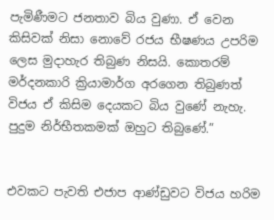පැමිණීමට ජනතාව බිය වුණා. ඒ වෙන කිසිවක් නිසා නොවේ රජය භීෂණය උපරිම ලෙස මුදාහැර තිබුණ නිසයි. කොතරම් මර්දනකාරි ක්‍රියාමාර්ග අරගෙන තිබුණත් විජය ඒ කිසිම දෙයකට බිය වුණේ නැහැ. පුදුම නිර්භීතකමක් ඔහුට තිබුණේ.”


එවකට පැවති එජාප ආණ්ඩුවට විජය හරිම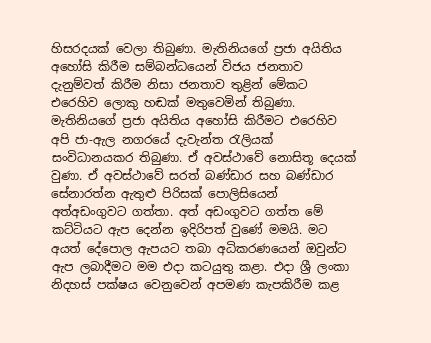හිසරදයක් වෙලා තිබුණා. මැතිනියගේ ප්‍රජා අයිතිය අහෝසි කිරීම සම්බන්ධයෙන් විජය ජනතාව දැනුම්වත් කිරීම නිසා ජනතාව තුළින් මේකට එරෙහිව ලොකු හඬක් මතුවෙමින් තිබුණා. මැතිනියගේ ප්‍රජා අයිතිය අහෝසි කිරීමට එරෙහිව අපි ජා-ඇල නගරයේ දැවැන්ත රැලියක් සංවිධානයකර තිබුණා. ඒ අවස්ථාවේ නොසිතූ දෙයක් වුණා. ඒ අවස්ථාවේ සරත් බණ්ඩාර සහ බණ්ඩාර සේනාරත්න ඇතුළු පිරිසක් පොලිසියෙන් අත්අඩංගුවට ගත්තා. අත් අඩංගුවට ගත්ත මේ කට්ටියට ඇප දෙන්න ඉදිරිපත් වුණේ මමයි. මට අයත් දේපොල ඇපයට තබා අධිකරණයෙන් ඔවුන්ට ඇප ලබාදීමට මම එදා කටයුතු කළා. එදා ශ්‍රී ලංකා නිදහස් පක්ෂය වෙනුවෙන් අපමණ කැපකිරීම කළ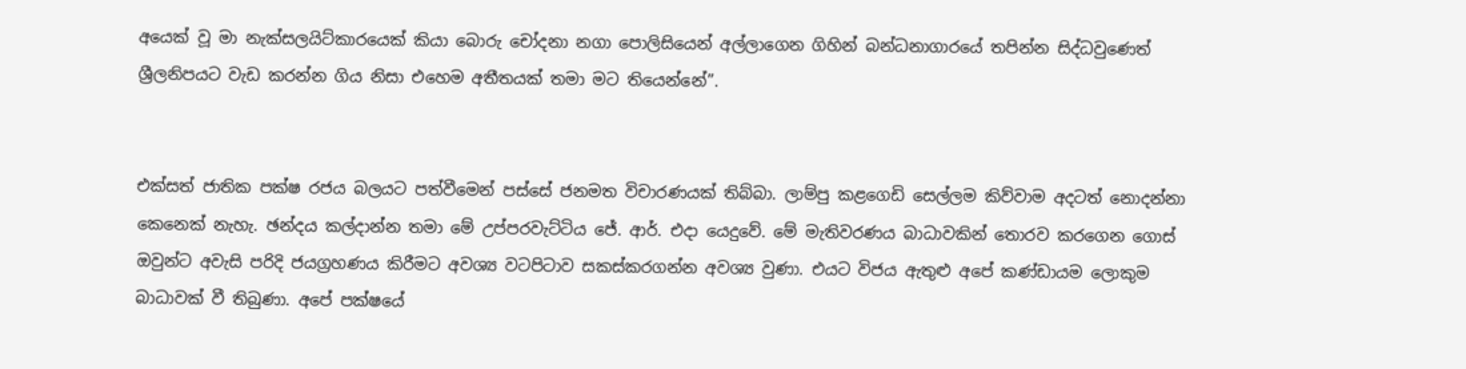අයෙක් වූ මා නැක්සලයිට්කාරයෙක් කියා බොරු චෝදනා නගා පොලිසියෙන් අල්ලාගෙන ගිහින් බන්ධනාගාරයේ තපින්න සිද්ධවුණෙත් ශ්‍රීලනිපයට වැඩ කරන්න ගිය නිසා එහෙම අතීතයක් තමා මට තියෙන්නේ”.


එක්සත් ජාතික පක්ෂ රජය බලයට පත්වීමෙන් පස්සේ ජනමත විචාරණයක් තිබ්බා. ලාම්පු කළගෙඩි සෙල්ලම කිව්වාම අදටත් නොදන්නා කෙනෙක් නැහැ. ඡන්දය කල්දාන්න තමා මේ උප්පරවැට්ටිය ජේ. ආර්. එදා යෙදුවේ. මේ මැතිවරණය බාධාවකින් තොරව කරගෙන ගොස් ඔවුන්ට අවැසි පරිදි ජයග්‍රහණය කිරීමට අවශ්‍ය වටපිටාව සකස්කරගන්න අවශ්‍ය වුණා. එයට විජය ඇතුළු අපේ කණ්ඩායම ලොකුම බාධාවක් වී තිබුණා. අපේ පක්ෂයේ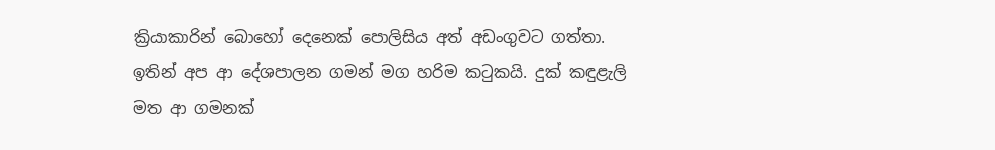ක්‍රියාකාරින් බොහෝ දෙනෙක් පොලිසිය අත් අඩංගුවට ගත්තා. ඉතින් අප ආ දේශපාලන ගමන් මග හරිම කටුකයි. දුක් කඳුළැලි මත ආ ගමනක්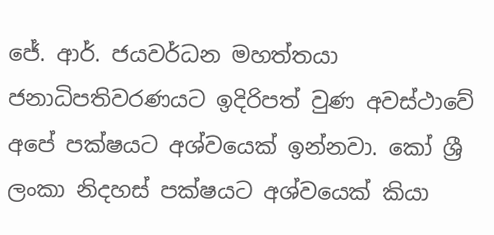ජේ. ආර්. ජයවර්ධන මහත්තයා ජනාධිපතිවරණයට ඉදිරිපත් වුණ අවස්ථාවේ අපේ පක්ෂයට අශ්වයෙක් ඉන්නවා. කෝ ශ්‍රී ලංකා නිදහස් පක්ෂයට අශ්වයෙක් කියා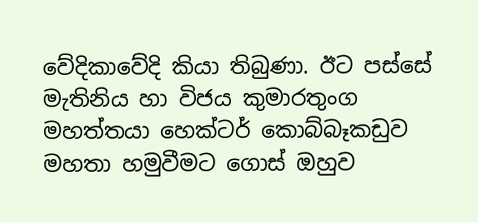වේදිකාවේදි කියා තිබුණා. ඊට පස්සේ මැතිනිය හා විජය කුමාරතුංග මහත්තයා හෙක්ටර් කොබ්බෑකඩුව මහතා හමුවීමට ගොස් ඔහුව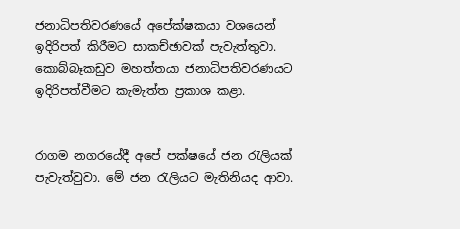ජනාධිපතිවරණයේ අපේක්ෂකයා වශයෙන් ඉදිරිපත් කිරීමට සාකච්ඡාවක් පැවැත්තුවා. කොබ්බෑකඩුව මහත්තයා ජනාධිපතිවරණයට ඉදිරිපත්වීමට කැමැත්ත ප්‍රකාශ කළා.


රාගම නගරයේදී අපේ පක්ෂයේ ජන රැලියක් පැවැත්වුවා. මේ ජන රැලියට මැතිනියද ආවා.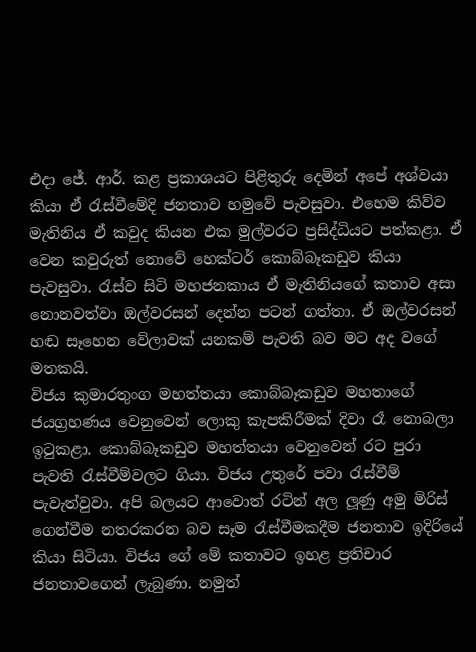එදා ජේ. ආර්. කළ ප්‍රකාශයට පිළිතුරු දෙමින් අපේ අශ්වයා කියා ඒ රැස්වීමේදි ජනතාව හමුවේ පැවසුවා. එහෙම කිව්ව මැතිනිය ඒ කවුද කියන එක මුල්වරට ප්‍රසිද්ධියට පත්කළා. ඒ වෙන කවුරුත් නොවේ හෙක්ටර් කොබ්බෑකඩුව කියා පැවසුවා. රැස්ව සිටි මහජනකාය ඒ මැතිනියගේ කතාව අසා නොනවත්වා ඔල්වරසන් දෙන්න පටන් ගත්තා. ඒ ඔල්වරසන් හඬ සෑහෙන වේලාවක් යනකම් පැවති බව මට අද වගේ මතකයි.
විජය කුමාරතුංග මහත්තයා කොබ්බෑකඩුව මහතාගේ ජයග්‍රහණය වෙනුවෙන් ලොකු කැපකිරීමක් දිවා රෑ නොබලා ඉටුකළා. කොබ්බෑකඩුව මහත්තයා වෙනුවෙන් රට පුරා පැවති රැස්වීම්වලට ගියා. විජය උතුරේ පවා රැස්වීම් පැවැත්වුවා. අපි බලයට ආවොත් රටින් අල ලූණු අමු මිරිස් ගෙන්වීම නතරකරන බව සෑම රැස්වීමකදීම ජනතාව ඉදිරියේ කියා සිටියා. විජය ගේ මේ කතාවට ඉහළ ප්‍රතිචාර ජනතාවගෙන් ලැබුණා. නමුත්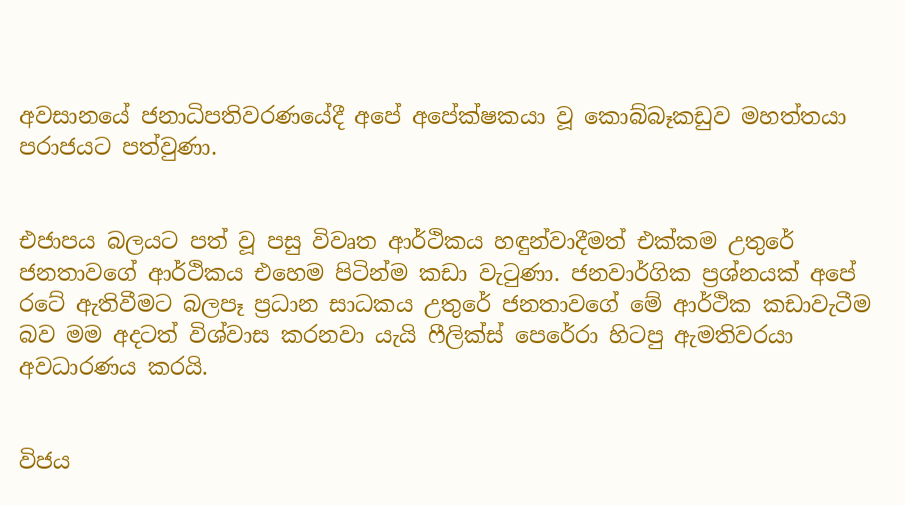අවසානයේ ජනාධිපතිවරණයේදී අපේ අපේක්ෂකයා වූ කොබ්බෑකඩුව මහත්තයා පරාජයට පත්වුණා.


එජාපය බලයට පත් වූ පසු විවෘත ආර්ථිකය හඳුන්වාදීමත් එක්කම උතුරේ ජනතාවගේ ආර්ථිකය එහෙම පිටින්ම කඩා වැටුණා. ජනවාර්ගික ප්‍රශ්නයක් අපේ රටේ ඇතිවීමට බලපෑ ප්‍රධාන සාධකය උතුරේ ජනතාවගේ මේ ආර්ථික කඩාවැටීම බව මම අදටත් විශ්වාස කරනවා යැයි ෆීලික්ස් පෙරේරා හිටපු ඇමතිවරයා අවධාරණය කරයි.


විජය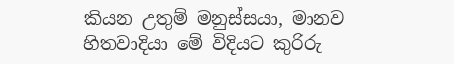කියන උතුම් මනුස්සයා, මානව හිතවාදියා මේ විදියට කුරිරු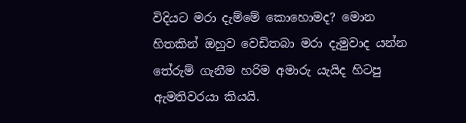විදියට මරා දැම්මේ කොහොමද? මොන හිතකින් ඔහුව වෙඩිතබා මරා දැමුවාද යන්න තේරුම් ගැනීම හරිම අමාරු යැයිද හිටපු ඇමතිවරයා කියයි.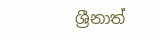ශ්‍රීනාත්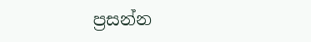ප්‍රසන්න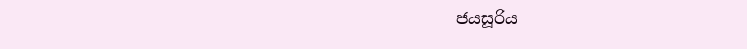ජයසූරිය